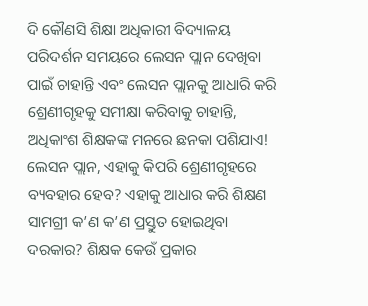ଦି କୌଣସି ଶିକ୍ଷା ଅଧିକାରୀ ବିଦ୍ୟାଳୟ ପରିଦର୍ଶନ ସମୟରେ ଲେସନ ପ୍ଲାନ ଦେଖିବା ପାଇଁ ଚାହାନ୍ତି ଏବଂ ଲେସନ ପ୍ଲାନକୁ ଆଧାରି କରି ଶ୍ରେଣୀଗୃହକୁ ସମୀକ୍ଷା କରିବାକୁ ଚାହାନ୍ତି, ଅଧିକାଂଶ ଶିକ୍ଷକଙ୍କ ମନରେ ଛନକା ପଶିଯାଏ! ଲେସନ ପ୍ଲାନ, ଏହାକୁ କିପରି ଶ୍ରେଣୀଗୃହରେ ବ୍ୟବହାର ହେବ? ଏହାକୁ ଆଧାର କରି ଶିକ୍ଷଣ ସାମଗ୍ରୀ କ’ଣ କ’ଣ ପ୍ରସ୍ତୁତ ହୋଇଥିବା ଦରକାର? ଶିକ୍ଷକ କେଉଁ ପ୍ରକାର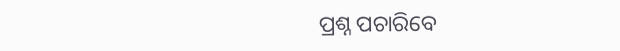ପ୍ରଶ୍ନ ପଚାରିବେ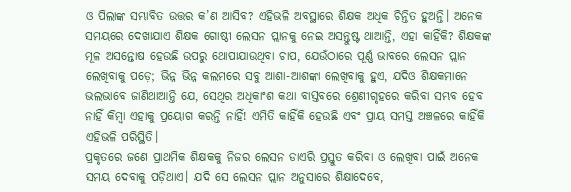ଓ ପିଲାଙ୍କ ସମ୍ଭାବିତ ଉତ୍ତର କ’ଣ ଆସିବ? ଏହିଭଳି ଅବସ୍ଥାରେ ଶିକ୍ଷକ ଅଧିକ ଚିନ୍ତିତ ହୁଅନ୍ତି। ଅନେକ ସମୟରେ ଦେଖାଯାଏ ଶିକ୍ଷକ ଗୋଷ୍ଠୀ ଲେସନ ପ୍ଲାନକୁ ନେଇ ଅସନ୍ତୁଷ୍ଟ ଥାଆନ୍ତି, ଏହା କାହିଁକି? ଶିକ୍ଷକଙ୍କ ମୂଳ ଅସନ୍ତୋଷ ହେଉଛି ଉପରୁ ଥୋପାଯାଉଥିବା ଚାପ, ଯେଉଁଠାରେ ପୂର୍ଣ୍ଣ ଭାବରେ ଲେସନ ପ୍ଲାନ ଲେଖିବାକୁ ପଡ଼େ; ଭିନ୍ନ ଭିନ୍ନ କଲମରେ ସବୁ ଆଶା-ଆଶଙ୍କା ଲେଖିବାକୁ ହୁଏ, ଯଦିଓ ଶିକ୍ଷକମାନେ ଭଲଭାବେ ଜାଣିଥାଆନ୍ତି ଯେ, ସେଥିର ଅଧିକାଂଶ କଥା ବାସ୍ତବରେ ଶ୍ରେଣୀଗୃହରେ କରିବା ସମ୍ଭବ ହେବ ନାହିଁ କିମ୍ବା ଏହାକୁ ପ୍ରୟୋଗ କରନ୍ତି ନାହିଁ! ଏମିତି କାହିଁକି ହେଉଛି ଏବଂ ପ୍ରାୟ ସମସ୍ତ ଅଞ୍ଚଳରେ କାହିଁକି ଏହିଭଳି ପରିସ୍ଥିତି।
ପ୍ରକୃତରେ ଜଣେ ପ୍ରାଥମିକ ଶିକ୍ଷକକୁ ନିଜର ଲେସନ ଡାଏରି ପ୍ରସ୍ତୁତ କରିବା ଓ ଲେଖିବା ପାଇଁ ଅନେକ ସମୟ ଦେବାକୁ ପଡ଼ିଥାଏ। ଯଦି ସେ ଲେସନ ପ୍ଲାନ ଅନୁସାରେ ଶିକ୍ଷାଦେବେ,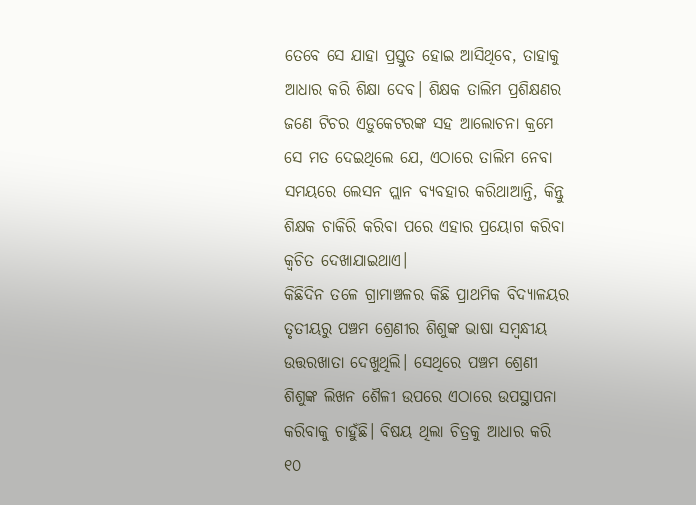ତେବେ ସେ ଯାହା ପ୍ରସ୍ତୁତ ହୋଇ ଆସିଥିବେ, ତାହାକୁ ଆଧାର କରି ଶିକ୍ଷା ଦେବ। ଶିକ୍ଷକ ତାଲିମ ପ୍ରଶିକ୍ଷଣର ଜଣେ ଟିଚର ଏଡ଼ୁକେଟରଙ୍କ ସହ ଆଲୋଚନା କ୍ରମେ ସେ ମତ ଦେଇଥିଲେ ଯେ, ଏଠାରେ ତାଲିମ ନେବା ସମୟରେ ଲେସନ ପ୍ଲାନ ବ୍ୟବହାର କରିଥାଆନ୍ତି, କିନ୍ତୁ ଶିକ୍ଷକ ଚାକିରି କରିବା ପରେ ଏହାର ପ୍ରୟୋଗ କରିବା କ୍ୱଚିତ ଦେଖାଯାଇଥାଏ।
କିଛିଦିନ ତଳେ ଗ୍ରାମାଞ୍ଚଳର କିଛି ପ୍ରାଥମିକ ବିଦ୍ୟାଳୟର ତୃତୀୟରୁ ପଞ୍ଚମ ଶ୍ରେଣୀର ଶିଶୁଙ୍କ ଭାଷା ସମ୍ବନ୍ଧୀୟ ଉତ୍ତରଖାତା ଦେଖୁଥିଲି। ସେଥିରେ ପଞ୍ଚମ ଶ୍ରେଣୀ ଶିଶୁଙ୍କ ଲିଖନ ଶୈଳୀ ଉପରେ ଏଠାରେ ଉପସ୍ଥାପନା କରିବାକୁ ଚାହୁଁଛି। ବିଷୟ ଥିଲା ଚିତ୍ରକୁ ଆଧାର କରି ୧୦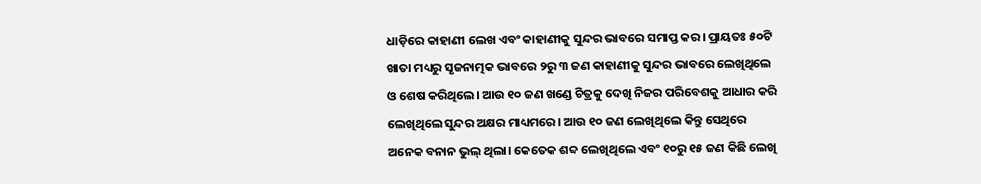ଧାଡ଼ିରେ କାହାଣୀ ଲେଖ ଏବଂ କାହାଣୀକୁ ସୁନ୍ଦର ଭାବରେ ସମାପ୍ତ କର। ପ୍ରାୟତଃ ୫୦ଟି ଖାତା ମଧ୍ୟରୁ ସୃଜନାତ୍ମକ ଭାବରେ ୨ରୁ ୩ ଜଣ କାହାଣୀକୁ ସୁନ୍ଦର ଭାବରେ ଲେଖିଥିଲେ ଓ ଶେଷ କରିଥିଲେ। ଆଉ ୧୦ ଜଣ ଖଣ୍ଡେ ଚିତ୍ରକୁ ଦେଖି ନିଜର ପରିବେଶକୁ ଆଧାର କରି ଲେଖିଥିଲେ ସୁନ୍ଦର ଅକ୍ଷର ମାଧ୍ୟମରେ। ଆଉ ୧୦ ଜଣ ଲେଖିଥିଲେ କିନ୍ତୁ ସେଥିରେ ଅନେକ ବନାନ ଭୁଲ୍ ଥିଲା। କେତେକ ଶବ୍ଦ ଲେଖିଥିଲେ ଏବଂ ୧୦ରୁ ୧୫ ଜଣ କିଛି ଲେଖି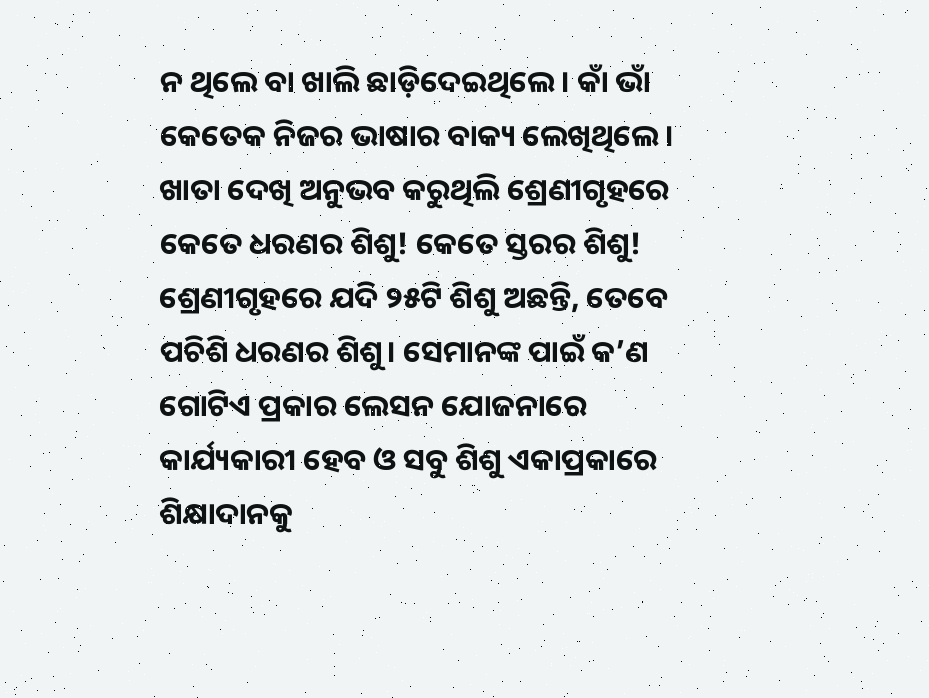ନ ଥିଲେ ବା ଖାଲି ଛାଡ଼ିଦେଇଥିଲେ। କାଁ ଭାଁ କେତେକ ନିଜର ଭାଷାର ବାକ୍ୟ ଲେଖିଥିଲେ।
ଖାତା ଦେଖି ଅନୁଭବ କରୁଥିଲି ଶ୍ରେଣୀଗୃହରେ କେତେ ଧରଣର ଶିଶୁ! କେତେ ସ୍ତରର ଶିଶୁ! ଶ୍ରେଣୀଗୃହରେ ଯଦି ୨୫ଟି ଶିଶୁ ଅଛନ୍ତି, ତେବେ ପଚିଶି ଧରଣର ଶିଶୁ। ସେମାନଙ୍କ ପାଇଁ କ’ଣ ଗୋଟିଏ ପ୍ରକାର ଲେସନ ଯୋଜନାରେ କାର୍ଯ୍ୟକାରୀ ହେବ ଓ ସବୁ ଶିଶୁ ଏକାପ୍ରକାରେ ଶିକ୍ଷାଦାନକୁ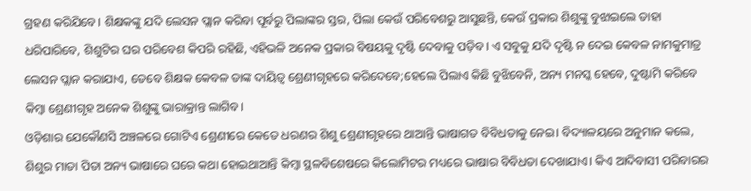ଗ୍ରହଣ କରିଯିବେ। ଶିକ୍ଷକଙ୍କୁ ଯଦି ଲେସନ ପ୍ଲାନ କରିବା ପୂର୍ବରୁ ପିଲାଙ୍କର ସ୍ତର, ପିଲା କେଉଁ ପରିବେଶରୁ ଆସୁଛନ୍ତି, କେଉଁ ପ୍ରକାର ଶିଶୁଙ୍କୁ ବୁଝାଇଲେ ତାହା ଧରିପାରିବେ, ଶିଶୁଟିର ଘର ପରିବେଶ କିପରି ରହିଛି, ଏହିଭଳି ଅନେକ ପ୍ରକାର ବିଷୟକୁ ଦୃଷ୍ଟି ଦେବାକୁ ପଡ଼ିବ। ଏ ସବୁକୁ ଯଦି ଦୃଷ୍ଟି ନ ଦେଇ କେବଳ ନାମକୁମାତ୍ର ଲେସନ ପ୍ଲାନ କରାଯାଏ, ତେବେ ଶିକ୍ଷକ କେବଳ ତାଙ୍କ ଦାୟିତ୍ୱ ଶ୍ରେଣୀଗୃହରେ କରିଦେବେ;ହେଲେ ପିଲାଏ କିଛି ବୁଝିବେନି, ଅନ୍ୟ ମନସ୍କ ହେବେ, ଦୁଷ୍ଟାମି କରିବେ କିମ୍ବା ଶ୍ରେଣୀଗୃହ ଅନେକ ଶିଶୁଙ୍କୁ ଭାରାକ୍ରାନ୍ତ ଲାଗିବ।
ଓଡ଼ିଶାର ଯେକୌଣସି ଅଞ୍ଚଳରେ ଗୋଟିଏ ଶ୍ରେଣୀରେ କେତେ ଧରଣର ଶିଶୁ ଶ୍ରେଣୀଗୃହରେ ଥାଆନ୍ତି ଭାଷାଗତ ବିବିଧତାକୁ ନେଇ। ବିଦ୍ୟାଳୟରେ ଅନୁମାନ କଲେ, ଶିଶୁର ମାତା ପିତା ଅନ୍ୟ ଭାଷାରେ ଘରେ କଥା ହୋଇଥାଆନ୍ତି କିମ୍ବା ସ୍ଥଳବିଶେଷରେ କିଲୋମିଟର ମଧ୍ୟରେ ଭାଷାର ବିବିଧତା ଦେଖାଯାଏ। କିଏ ଆଦିବାସୀ ପରିବାରର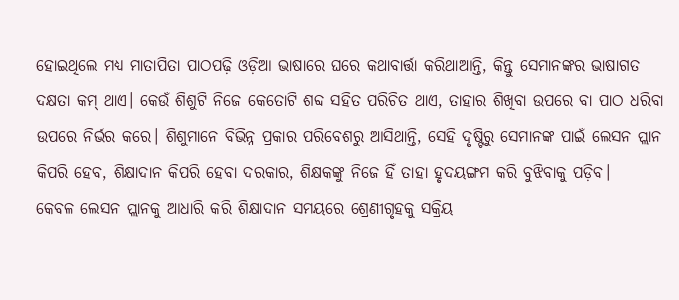ହୋଇଥିଲେ ମଧ୍ୟ ମାତାପିତା ପାଠପଢ଼ି ଓଡ଼ିଆ ଭାଷାରେ ଘରେ କଥାବାର୍ତ୍ତା କରିଥାଆନ୍ତି, କିନ୍ତୁ ସେମାନଙ୍କର ଭାଷାଗତ ଦକ୍ଷତା କମ୍ ଥାଏ। କେଉଁ ଶିଶୁଟି ନିଜେ କେତୋଟି ଶବ୍ଦ ସହିତ ପରିଚିତ ଥାଏ, ତାହାର ଶିଖିବା ଉପରେ ବା ପାଠ ଧରିବା ଉପରେ ନିର୍ଭର କରେ। ଶିଶୁମାନେ ବିଭିନ୍ନ ପ୍ରକାର ପରିବେଶରୁ ଆସିଥାନ୍ତି, ସେହି ଦୃଷ୍ଟିରୁ ସେମାନଙ୍କ ପାଇଁ ଲେସନ ପ୍ଲାନ କିପରି ହେବ, ଶିକ୍ଷାଦାନ କିପରି ହେବା ଦରକାର, ଶିକ୍ଷକଙ୍କୁ ନିଜେ ହିଁ ତାହା ହୃଦୟଙ୍ଗମ କରି ବୁଝିବାକୁ ପଡ଼ିବ।
କେବଳ ଲେସନ ପ୍ଲାନକୁ ଆଧାରି କରି ଶିକ୍ଷାଦାନ ସମୟରେ ଶ୍ରେଣୀଗୃହକୁ ସକ୍ରିୟ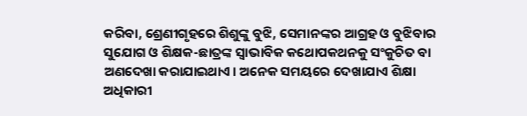କରିବା, ଶ୍ରେଣୀଗୃହରେ ଶିଶୁଙ୍କୁ ବୁଝି, ସେମାନଙ୍କର ଆଗ୍ରହ ଓ ବୁଝିବାର ସୁଯୋଗ ଓ ଶିକ୍ଷକ-ଛାତ୍ରଙ୍କ ସ୍ବାଭାବିକ କଥୋପକଥନକୁ ସଂକୁଚିତ ବା ଅଣଦେଖା କରାଯାଇଥାଏ। ଅନେକ ସମୟରେ ଦେଖାଯାଏ ଶିକ୍ଷା ଅଧିକାରୀ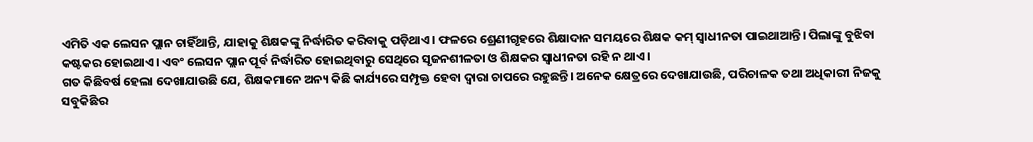ଏମିତି ଏକ ଲେସନ ପ୍ଲାନ ଚାହିଁଥାନ୍ତି, ଯାହାକୁ ଶିକ୍ଷକଙ୍କୁ ନିର୍ଦ୍ଧାରିତ କରିବାକୁ ପଡ଼ିଥାଏ। ଫଳରେ ଶ୍ରେଣୀଗୃହରେ ଶିକ୍ଷାଦାନ ସମୟରେ ଶିକ୍ଷକ କମ୍ ସ୍ବାଧୀନତା ପାଇଥାଆନ୍ତି। ପିଲାଙ୍କୁ ବୁଝିବା କଷ୍ଟକର ହୋଇଥାଏ। ଏବଂ ଲେସନ ପ୍ଲାନ ପୂର୍ବ ନିର୍ଦ୍ଧାରିତ ହୋଇଥିବାରୁ ସେଥିରେ ସୃଜନଶୀଳତା ଓ ଶିକ୍ଷକର ସ୍ବାଧୀନତା ରହି ନ ଥାଏ।
ଗତ କିଛିବର୍ଷ ହେଲା ଦେଖାଯାଉଛି ଯେ, ଶିକ୍ଷକମାନେ ଅନ୍ୟ କିଛି କାର୍ଯ୍ୟରେ ସମ୍ପୃକ୍ତ ହେବା ଦ୍ୱାରା ଚାପରେ ରହୁଛନ୍ତି। ଅନେକ କ୍ଷେତ୍ରରେ ଦେଖାଯାଉଛି, ପରିଚାଳକ ତଥା ଅଧିକାରୀ ନିଜକୁ ସବୁକିଛିର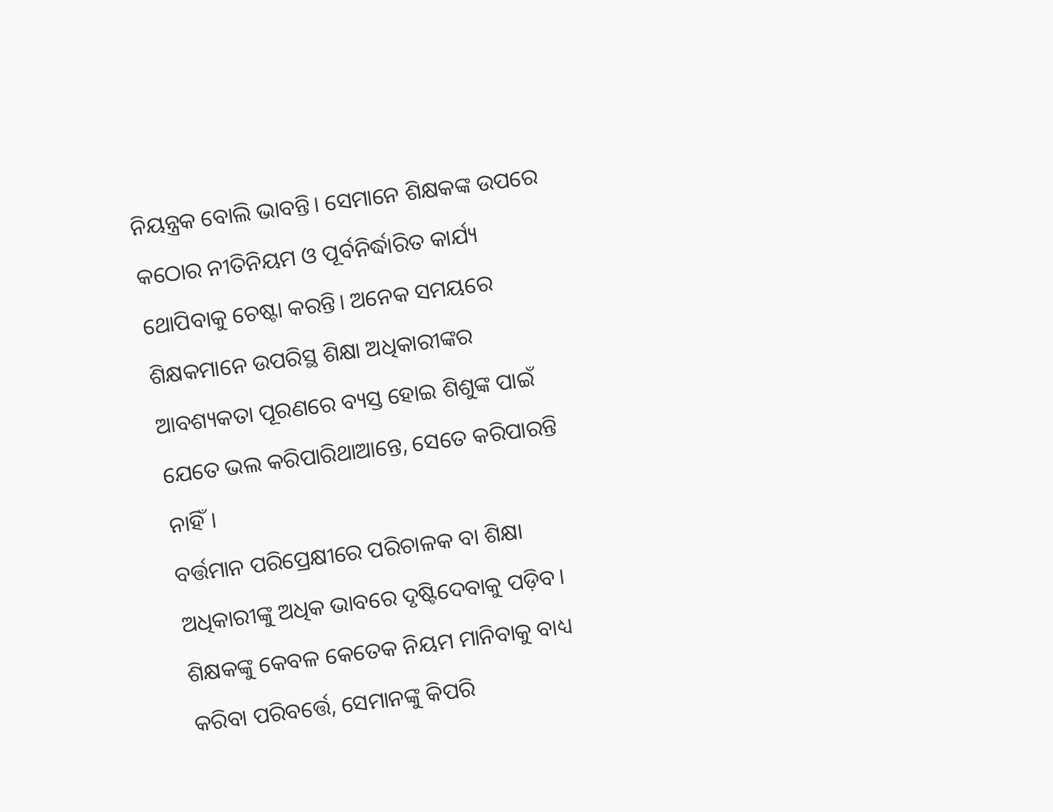ନିୟନ୍ତ୍ରକ ବୋଲି ଭାବନ୍ତି। ସେମାନେ ଶିକ୍ଷକଙ୍କ ଉପରେ କଠୋର ନୀତିନିୟମ ଓ ପୂର୍ବନିର୍ଦ୍ଧାରିତ କାର୍ଯ୍ୟ ଥୋପିବାକୁ ଚେଷ୍ଟା କରନ୍ତି। ଅନେକ ସମୟରେ ଶିକ୍ଷକମାନେ ଉପରିସ୍ଥ ଶିକ୍ଷା ଅଧିକାରୀଙ୍କର ଆବଶ୍ୟକତା ପୂରଣରେ ବ୍ୟସ୍ତ ହୋଇ ଶିଶୁଙ୍କ ପାଇଁ ଯେତେ ଭଲ କରିପାରିଥାଆନ୍ତେ, ସେତେ କରିପାରନ୍ତି ନାହିଁ।
ବର୍ତ୍ତମାନ ପରିପ୍ରେକ୍ଷୀରେ ପରିଚାଳକ ବା ଶିକ୍ଷା ଅଧିକାରୀଙ୍କୁ ଅଧିକ ଭାବରେ ଦୃଷ୍ଟିଦେବାକୁ ପଡ଼ିବ। ଶିକ୍ଷକଙ୍କୁ କେବଳ କେତେକ ନିୟମ ମାନିବାକୁ ବାଧ୍ୟ କରିବା ପରିବର୍ତ୍ତେ, ସେମାନଙ୍କୁ କିପରି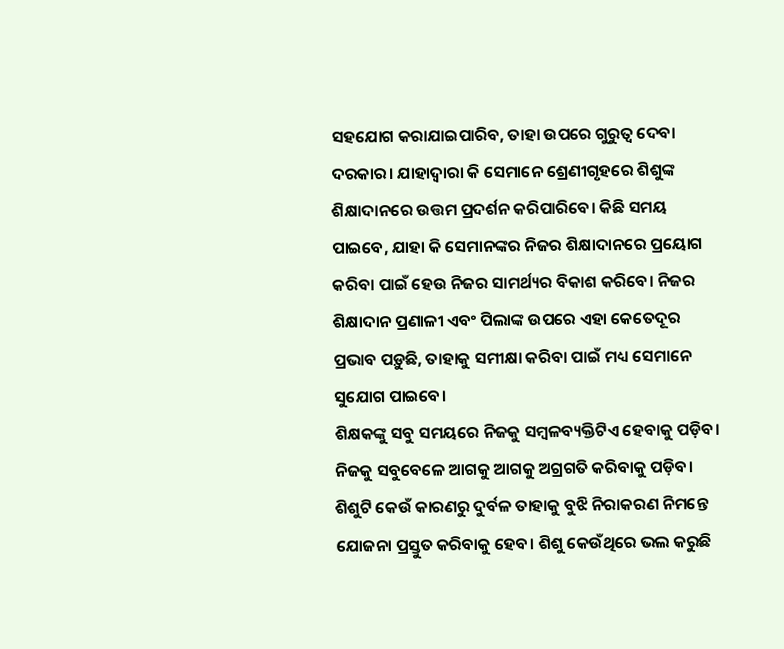ସହଯୋଗ କରାଯାଇପାରିବ, ତାହା ଉପରେ ଗୁରୁତ୍ୱ ଦେବା ଦରକାର। ଯାହାଦ୍ୱାରା କି ସେମାନେ ଶ୍ରେଣୀଗୃହରେ ଶିଶୁଙ୍କ ଶିକ୍ଷାଦାନରେ ଉତ୍ତମ ପ୍ରଦର୍ଶନ କରିପାରିବେ। କିଛି ସମୟ ପାଇବେ, ଯାହା କି ସେମାନଙ୍କର ନିଜର ଶିକ୍ଷାଦାନରେ ପ୍ରୟୋଗ କରିବା ପାଇଁ ହେଉ ନିଜର ସାମର୍ଥ୍ୟର ବିକାଶ କରିବେ। ନିଜର ଶିକ୍ଷାଦାନ ପ୍ରଣାଳୀ ଏବଂ ପିଲାଙ୍କ ଉପରେ ଏହା କେତେଦୂର ପ୍ରଭାବ ପଡ଼ୁଛି, ତାହାକୁ ସମୀକ୍ଷା କରିବା ପାଇଁ ମଧ୍ୟ ସେମାନେ ସୁଯୋଗ ପାଇବେ।
ଶିକ୍ଷକଙ୍କୁ ସବୁ ସମୟରେ ନିଜକୁ ସମ୍ବଳବ୍ୟକ୍ତିଟିଏ ହେବାକୁ ପଡ଼ିବ। ନିଜକୁ ସବୁବେଳେ ଆଗକୁ ଆଗକୁ ଅଗ୍ରଗତି କରିବାକୁ ପଡ଼ିବ। ଶିଶୁଟି କେଉଁ କାରଣରୁ ଦୁର୍ବଳ ତାହାକୁ ବୁଝି ନିରାକରଣ ନିମନ୍ତେ ଯୋଜନା ପ୍ରସ୍ତୁତ କରିବାକୁ ହେବ। ଶିଶୁ କେଉଁଥିରେ ଭଲ କରୁଛି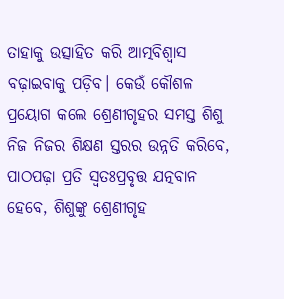ତାହାକୁ ଉତ୍ସାହିତ କରି ଆତ୍ମବିଶ୍ୱାସ ବଢ଼ାଇବାକୁ ପଡ଼ିବ। କେଉଁ କୌଶଳ ପ୍ରୟୋଗ କଲେ ଶ୍ରେଣୀଗୃହର ସମସ୍ତ ଶିଶୁ ନିଜ ନିଜର ଶିକ୍ଷଣ ସ୍ତରର ଉନ୍ନତି କରିବେ, ପାଠପଢ଼ା ପ୍ରତି ସ୍ବତଃପ୍ରବୃତ୍ତ ଯତ୍ନବାନ ହେବେ, ଶିଶୁଙ୍କୁ ଶ୍ରେଣୀଗୃହ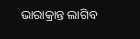ଭାରାକ୍ରାନ୍ତ ଲାଗିବ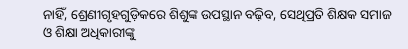ନାହିଁ, ଶ୍ରେଣୀଗୃହଗୁଡ଼ିକରେ ଶିଶୁଙ୍କ ଉପସ୍ଥାନ ବଢ଼ିବ, ସେଥିପ୍ରତି ଶିକ୍ଷକ ସମାଜ ଓ ଶିକ୍ଷା ଅଧିକାରୀଙ୍କୁ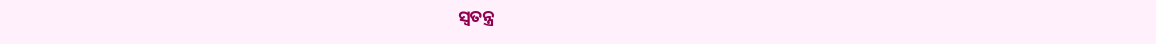ସ୍ବତନ୍ତ୍ର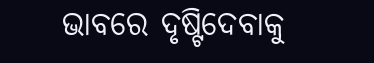ଭାବରେ ଦୃଷ୍ଟିଦେବାକୁ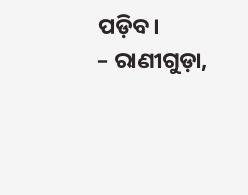ପଡ଼ିବ।
– ରାଣୀଗୁଡ଼ା,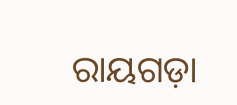ରାୟଗଡ଼ା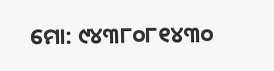ମୋ: ୯୪୩୮୦୮୧୪୩୦